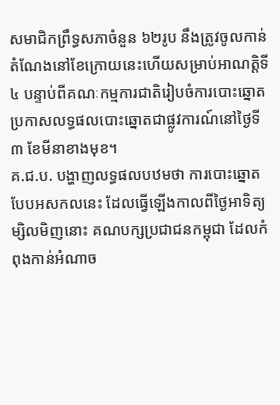សមាជិកព្រឹទ្ធសភាចំនួន ៦២រូប នឹងត្រូវចូលកាន់តំណែងនៅខែក្រោយនេះហើយសម្រាប់អាណត្តិទី៤ បន្ទាប់ពីគណៈកម្មការជាតិរៀបចំការបោះឆ្នោត ប្រកាសលទ្ធផលបោះឆ្នោតជាផ្លូវការណ៍នៅថ្ងៃទី៣ ខែមីនាខាងមុខ។
គ.ជ.ប. បង្ហាញលទ្ធផលបឋមថា ការបោះឆ្នោតបែបអសកលនេះ ដែលធ្វើឡើងកាលពីថ្ងៃអាទិត្យម្សិលមិញនោះ គណបក្សប្រជាជនកម្ពុជា ដែលកំពុងកាន់អំណាច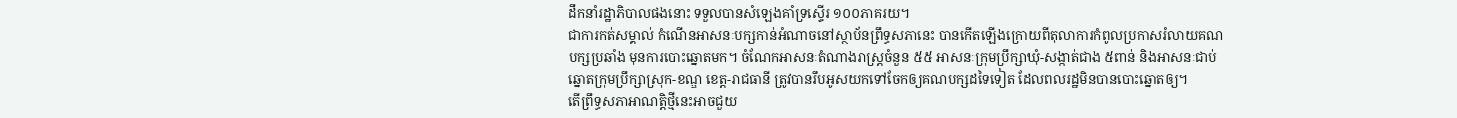ដឹកនាំរដ្ឋាភិបាលផងនោះ ទទួលបានសំឡេងគាំទ្រស្ទើរ ១០០ភាគរយ។
ជាការកត់សម្គាល់ កំណើនអាសនៈបក្សកាន់អំណាចនៅស្ថាប័នព្រឹទ្ធសភានេះ បានកើតឡើងក្រោយពីតុលាការកំពូលប្រកាសរំលាយគណបក្សប្រឆាំង មុនការបោះឆ្នោតមក។ ចំណែកអាសនៈតំណាងរាស្ត្រចំនួន ៥៥ អាសនៈក្រុមប្រឹក្សាឃុំ-សង្កាត់ជាង ៥ពាន់ និងអាសនៈជាប់ឆ្នោតក្រុមប្រឹក្សាស្រុក-ខណ្ឌ ខេត្ត-រាជធានី ត្រូវបានរឹបអូសយកទៅចែកឲ្យគណបក្សដទៃទៀត ដែលពលរដ្ឋមិនបានបោះឆ្នោតឲ្យ។
តើព្រឹទ្ធសភាអាណត្តិថ្មីនេះអាចជួយ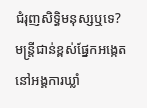ជំរុញសិទ្ធិមនុស្សឬទេ?
មន្ត្រីជាន់ខ្ពស់ផ្នែកអង្កេតនៅអង្គការឃ្លាំ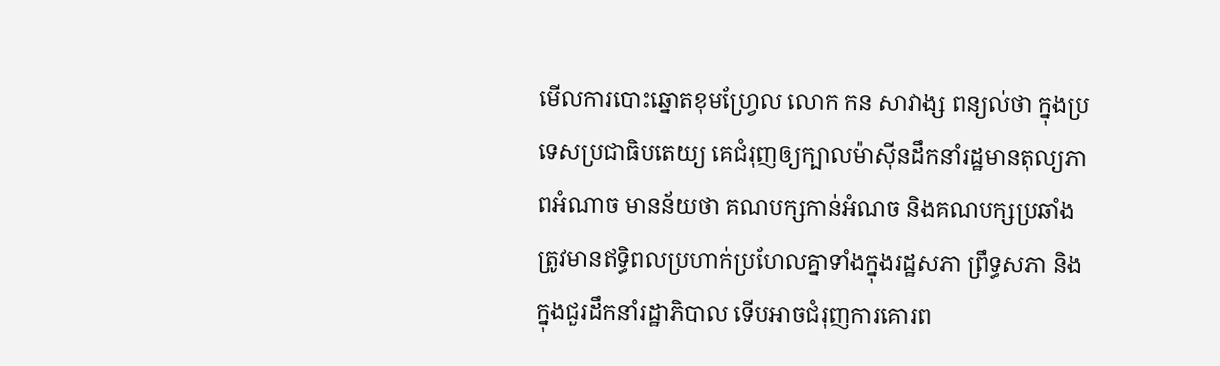មើលការបោះឆ្នោតខុមហ្វ្រែល លោក កន សាវាង្ស ពន្យល់ថា ក្នុងប្រទេសប្រជាធិបតេយ្យ គេជំរុញឲ្យក្បាលម៉ាស៊ីនដឹកនាំរដ្ឋមានតុល្យភាពអំណាច មានន័យថា គណបក្សកាន់អំណច និងគណបក្សប្រឆាំង ត្រូវមានឥទ្ធិពលប្រហាក់ប្រហែលគ្នាទាំងក្នុងរដ្ឋសភា ព្រឹទ្ធសភា និងក្នុងជួរដឹកនាំរដ្ឋាភិបាល ទើបអាចជំរុញការគោរព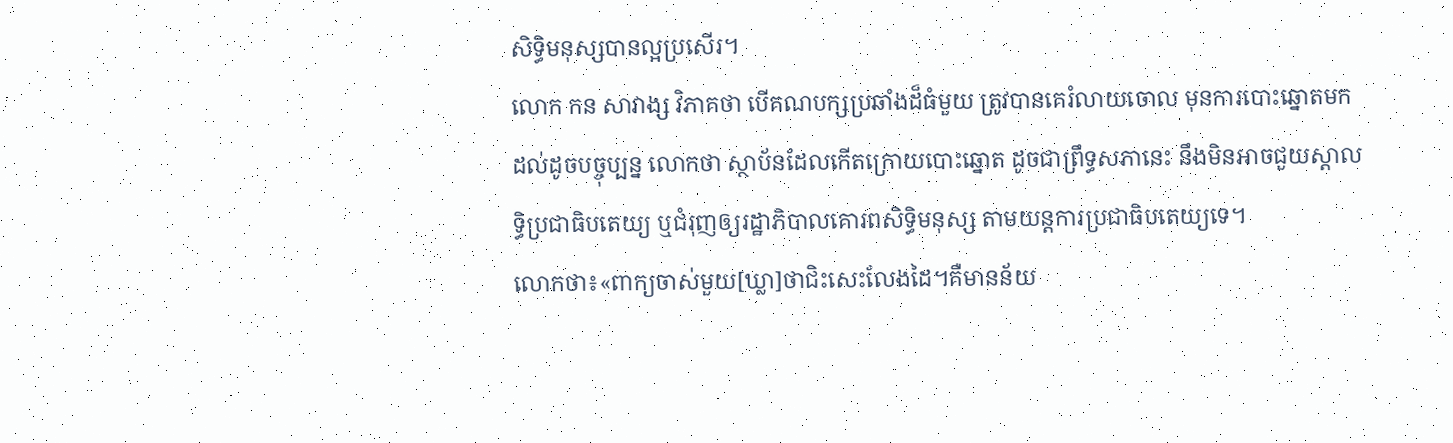សិទ្ធិមនុស្សបានល្អប្រសើរ។
លោក កន សាវាង្ស វិភាគថា បើគណបក្សប្រឆាំងដ៏ធំមួយ ត្រូវបានគេរំលាយចោល មុនការបោះឆ្នោតមកដល់ដូចបច្ចុប្បន្ន លោកថា ស្ថាប័នដែលកើតក្រោយបោះឆ្នោត ដូចជាព្រឹទ្ធសភានេះ នឹងមិនអាចជួយស្តាលទ្ធិប្រជាធិបតេយ្យ ឬជំរុញឲ្យរដ្ឋាភិបាលគោរពសិទ្ធិមនុស្ស តាមយន្តការប្រជាធិបតេយ្យទេ។
លោកថា៖«ពាក្យចាស់មួយ[ឃ្លា]ថាជិះសេះលែងដៃ។គឺមានន័យ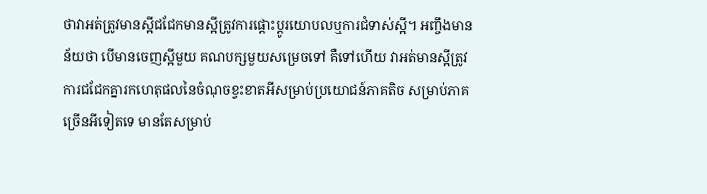ថាវាអត់ត្រូវមានស្អីជជែកមានស្អីត្រូវការផ្តោះប្តូរយោបលឬការជំទាស់ស្អី។ អញ្ចឹងមានន័យថា បើមានចេញស្អីមួយ គណបក្សមួយសម្រេចទៅ គឺទៅហើយ វាអត់មានស្អីត្រូវការជជែកគ្នារកហេតុផលនៃចំណុចខ្វះខាតអីសម្រាប់ប្រយោជន៍ភាគតិច សម្រាប់ភាគច្រើនអីទៀតទេ មានតែសម្រាប់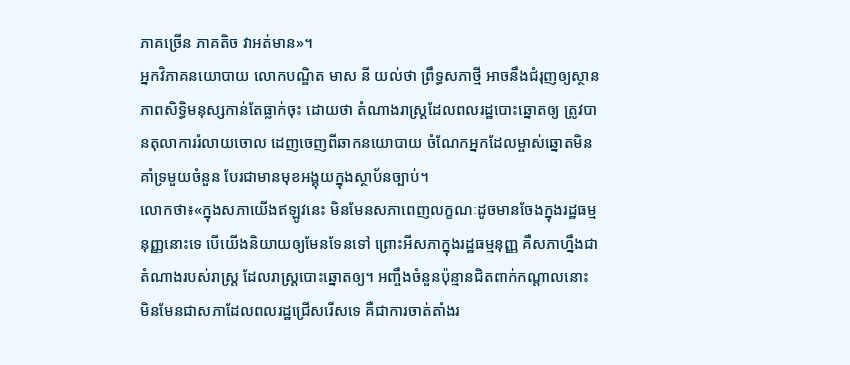ភាគច្រើន ភាគតិច វាអត់មាន»។
អ្នកវិភាគនយោបាយ លោកបណ្ឌិត មាស នី យល់ថា ព្រឹទ្ធសភាថ្មី អាចនឹងជំរុញឲ្យស្ថានភាពសិទ្ធិមនុស្សកាន់តែធ្លាក់ចុះ ដោយថា តំណាងរាស្ត្រដែលពលរដ្ឋបោះឆ្នោតឲ្យ ត្រូវបានតុលាការរំលាយចោល ដេញចេញពីឆាកនយោបាយ ចំណែកអ្នកដែលម្ចាស់ឆ្នោតមិនគាំទ្រមួយចំនួន បែរជាមានមុខអង្គុយក្នុងស្ថាប័នច្បាប់។
លោកថា៖«ក្នុងសភាយើងឥឡូវនេះ មិនមែនសភាពេញលក្ខណៈដូចមានចែងក្នុងរដ្ឋធម្មនុញ្ញនោះទេ បើយើងនិយាយឲ្យមែនទែនទៅ ព្រោះអីសភាក្នុងរដ្ឋធម្មនុញ្ញ គឺសភាហ្នឹងជាតំណាងរបស់រាស្ត្រ ដែលរាស្ត្របោះឆ្នោតឲ្យ។ អញ្ចឹងចំនួនប៉ុន្មានជិតពាក់កណ្តាលនោះ មិនមែនជាសភាដែលពលរដ្ឋជ្រើសរើសទេ គឺជាការចាត់តាំងរ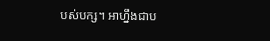បស់បក្ស។ អាហ្នឹងជាប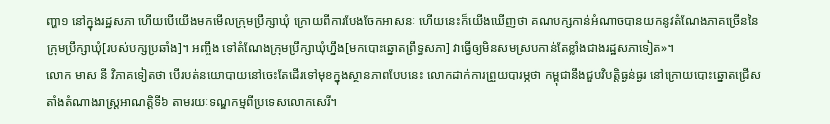ញ្ហា១ នៅក្នុងរដ្ឋសភា ហើយបើយើងមកមើលក្រុមប្រឹក្សាឃុំ ក្រោយពីការបែងចែកអាសនៈ ហើយនេះក៏យើងឃើញថា គណបក្សកាន់អំណាចបានយកនូវតំណែងភាគច្រើននៃក្រុមប្រឹក្សាឃុំ[របស់បក្សប្រឆាំង]។ អញ្ចឹង ទៅតំណែងក្រុមប្រឹក្សាឃុំហ្នឹង[មកបោះឆ្នោតព្រឹទ្ធសភា] វាធ្វើឲ្យមិនសមស្របកាន់តែខ្លាំងជាងរដ្ឋសភាទៀត»។
លោក មាស នី វិភាគទៀតថា បើរបត់នយោបាយនៅចេះតែដើរទៅមុខក្នុងស្ថានភាពបែបនេះ លោកដាក់ការព្រួយបារម្ភថា កម្ពុជានឹងជួបវិបត្តិធ្ងន់ធ្ងរ នៅក្រោយបោះឆ្នោតជ្រើសតាំងតំណាងរាស្ត្រអាណត្តិទី៦ តាមរយៈទណ្ឌកម្មពីប្រទេសលោកសេរី។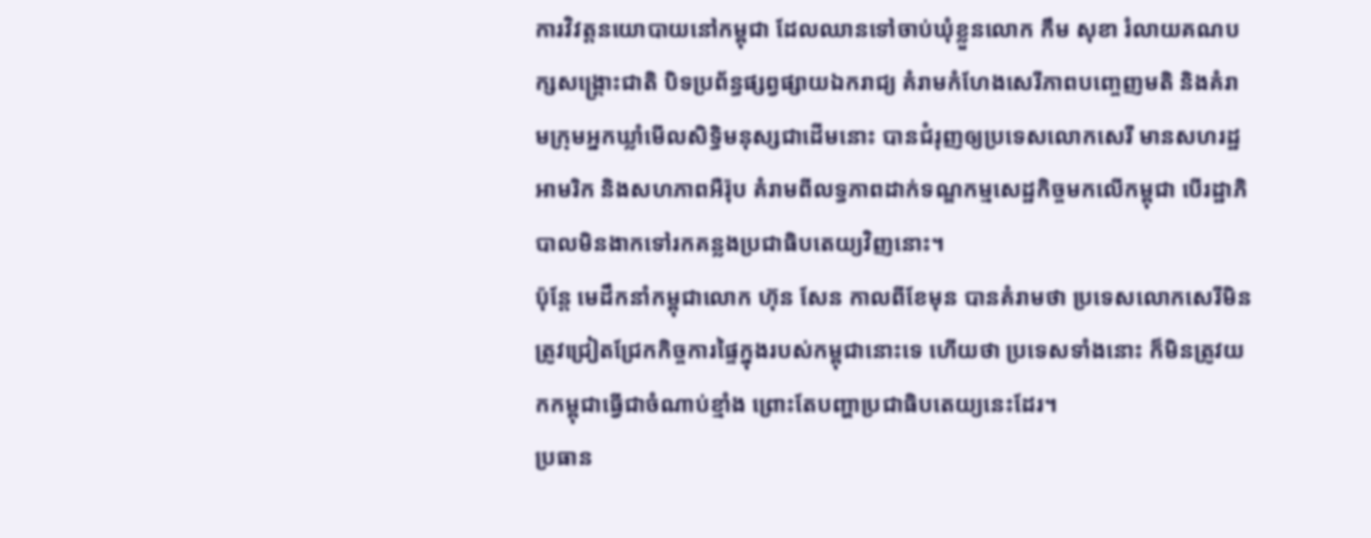ការវិវត្តនយោបាយនៅកម្ពុជា ដែលឈានទៅចាប់ឃុំខ្លួនលោក កឹម សុខា រំលាយគណបក្សសង្គ្រោះជាតិ បិទប្រព័ន្ធផ្សព្វផ្សាយឯករាជ្យ គំរាមកំហែងសេរីភាពបញ្ចេញមតិ និងគំរាមក្រុមអ្នកឃ្លាំមើលសិទ្ធិមនុស្សជាដើមនោះ បានជំរុញឲ្យប្រទេសលោកសេរី មានសហរដ្ឋអាមរិក និងសហភាពអឺរ៉ុប គំរាមពីលទ្ធភាពដាក់ទណ្ឌកម្មសេដ្ឋកិច្ចមកលើកម្ពុជា បើរដ្ឋាភិបាលមិនងាកទៅរកគន្លងប្រជាធិបតេយ្យវិញនោះ។
ប៉ុន្តែ មេដឹកនាំកម្ពុជាលោក ហ៊ុន សែន កាលពីខែមុន បានគំរាមថា ប្រទេសលោកសេរីមិនត្រូវជ្រៀតជ្រែកកិច្ចការផ្ទៃក្នុងរបស់កម្ពុជានោះទេ ហើយថា ប្រទេសទាំងនោះ ក៏មិនត្រូវយកកម្ពុជាធ្វើជាចំណាប់ខ្មាំង ព្រោះតែបញ្ហាប្រជាធិបតេយ្យនេះដែរ។
ប្រធាន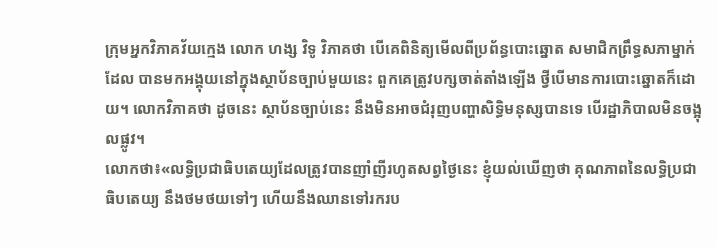ក្រុមអ្នកវិភាគវ័យក្មេង លោក ហង្ស វិទូ វិភាគថា បើគេពិនិត្យមើលពីប្រព័ន្ធបោះឆ្នោត សមាជិកព្រឹទ្ធសភាម្នាក់ ដែល បានមកអង្គុយនៅក្នុងស្ថាប័នច្បាប់មួយនេះ ពួកគេត្រូវបក្សចាត់តាំងឡើង ថ្វីបើមានការបោះឆ្នោតក៏ដោយ។ លោកវិភាគថា ដូចនេះ ស្ថាប័នច្បាប់នេះ នឹងមិនអាចជំរុញបញ្ហាសិទ្ធិមនុស្សបានទេ បើរដ្ឋាភិបាលមិនចង្អុលផ្លូវ។
លោកថា៖«លទ្ធិប្រជាធិបតេយ្យដែលត្រូវបានញាំញីរហូតសព្វថ្ងៃនេះ ខ្ញុំយល់ឃើញថា គុណភាពនៃលទ្ធិប្រជាធិបតេយ្យ នឹងថមថយទៅៗ ហើយនឹងឈានទៅរករប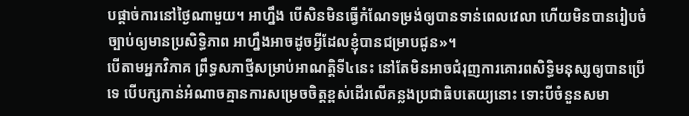បផ្តាច់ការនៅថ្ងៃណាមួយ។ អាហ្នឹង បើសិនមិនធ្វើកំណែទម្រង់ឲ្យបានទាន់ពេលវេលា ហើយមិនបានរៀបចំច្បាប់ឲ្យមានប្រសិទ្ធិភាព អាហ្នឹងអាចដូចអ្វីដែលខ្ញុំបានជម្រាបជូន»។
បើតាមអ្នកវិភាគ ព្រឹទ្ធសភាថ្មីសម្រាប់អាណត្តិទី៤នេះ នៅតែមិនអាចជំរុញការគោរពសិទ្ធិមនុស្សឲ្យបានប្រើទេ បើបក្សកាន់អំណាចគ្មានការសម្រេចចិត្តខ្ពស់ដើរលើគន្លងប្រជាធិបតេយ្យនោះ ទោះបីចំនួនសមា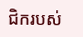ជិករបស់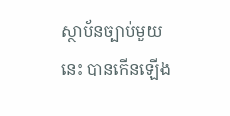ស្ថាប័នច្បាប់មួយនេះ បានកើនឡើង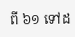ពី ៦១ ទៅដ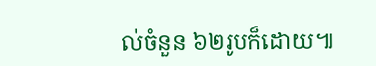ល់ចំនួន ៦២រូបក៏ដោយ៕